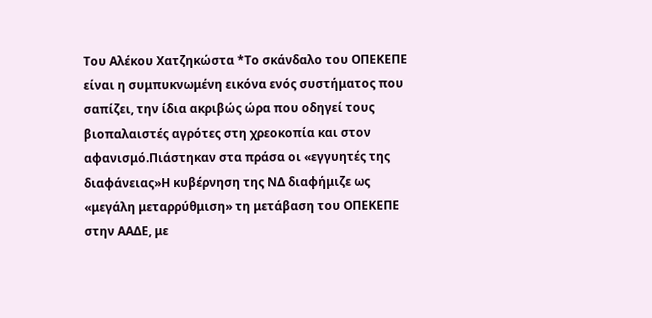Του Αλέκου Χατζηκώστα *Το σκάνδαλο του ΟΠΕΚΕΠΕ είναι η συμπυκνωμένη εικόνα ενός συστήματος που σαπίζει, την ίδια ακριβώς ώρα που οδηγεί τους βιοπαλαιστές αγρότες στη χρεοκοπία και στον αφανισμό.Πιάστηκαν στα πράσα οι «εγγυητές της διαφάνειας»Η κυβέρνηση της ΝΔ διαφήμιζε ως «μεγάλη μεταρρύθμιση» τη μετάβαση του ΟΠΕΚΕΠΕ στην ΑΑΔΕ, με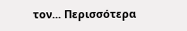τον... Περισσότερα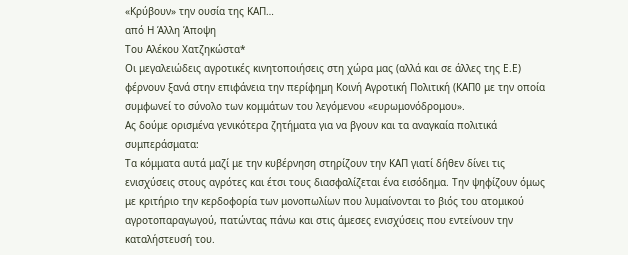«Κρύβουν» την ουσία της ΚΑΠ…
από Η Άλλη Άποψη
Του Αλέκου Χατζηκώστα*
Οι μεγαλειώδεις αγροτικές κινητοποιήσεις στη χώρα μας (αλλά και σε άλλες της Ε.Ε) φέρνουν ξανά στην επιφάνεια την περίφημη Κοινή Αγροτική Πολιτική (ΚΑΠ0 με την οποία συμφωνεί το σύνολο των κομμάτων του λεγόμενου «ευρωμονόδρομου».
Ας δούμε ορισμένα γενικότερα ζητήματα για να βγουν και τα αναγκαία πολιτικά συμπεράσματα:
Τα κόμματα αυτά μαζί με την κυβέρνηση στηρίζουν την ΚΑΠ γιατί δήθεν δίνει τις ενισχύσεις στους αγρότες και έτσι τους διασφαλίζεται ένα εισόδημα. Την ψηφίζουν όμως με κριτήριο την κερδοφορία των μονοπωλίων που λυμαίνονται το βιός του ατομικού αγροτοπαραγωγού, πατώντας πάνω και στις άμεσες ενισχύσεις που εντείνουν την καταλήστευσή του.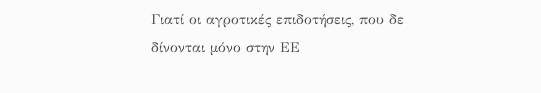Γιατί οι αγροτικές επιδοτήσεις, που δε δίνονται μόνο στην ΕΕ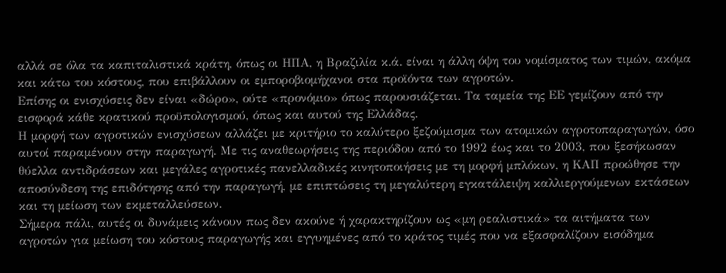αλλά σε όλα τα καπιταλιστικά κράτη, όπως οι ΗΠΑ, η Βραζιλία κ.ά. είναι η άλλη όψη του νομίσματος των τιμών, ακόμα και κάτω του κόστους, που επιβάλλουν οι εμποροβιομήχανοι στα προϊόντα των αγροτών.
Επίσης οι ενισχύσεις δεν είναι «δώρο», ούτε «προνόμιο» όπως παρουσιάζεται. Τα ταμεία της ΕΕ γεμίζουν από την εισφορά κάθε κρατικού προϋπολογισμού, όπως και αυτού της Ελλάδας.
Η μορφή των αγροτικών ενισχύσεων αλλάζει με κριτήριο το καλύτερο ξεζούμισμα των ατομικών αγροτοπαραγωγών, όσο αυτοί παραμένουν στην παραγωγή. Με τις αναθεωρήσεις της περιόδου από το 1992 έως και το 2003, που ξεσήκωσαν θύελλα αντιδράσεων και μεγάλες αγροτικές πανελλαδικές κινητοποιήσεις με τη μορφή μπλόκων, η ΚΑΠ προώθησε την αποσύνδεση της επιδότησης από την παραγωγή, με επιπτώσεις τη μεγαλύτερη εγκατάλειψη καλλιεργούμενων εκτάσεων και τη μείωση των εκμεταλλεύσεων.
Σήμερα πάλι, αυτές οι δυνάμεις κάνουν πως δεν ακούνε ή χαρακτηρίζουν ως «μη ρεαλιστικά» τα αιτήματα των αγροτών για μείωση του κόστους παραγωγής και εγγυημένες από το κράτος τιμές που να εξασφαλίζουν εισόδημα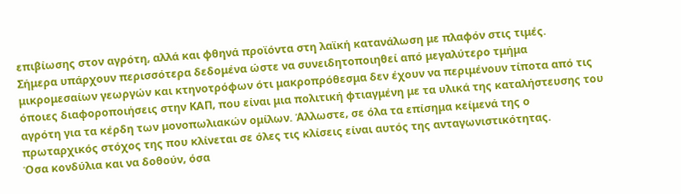επιβίωσης στον αγρότη, αλλά και φθηνά προϊόντα στη λαϊκή κατανάλωση με πλαφόν στις τιμές.
Σήμερα υπάρχουν περισσότερα δεδομένα ώστε να συνειδητοποιηθεί από μεγαλύτερο τμήμα μικρομεσαίων γεωργών και κτηνοτρόφων ότι μακροπρόθεσμα δεν έχουν να περιμένουν τίποτα από τις όποιες διαφοροποιήσεις στην ΚΑΠ, που είναι μια πολιτική φτιαγμένη με τα υλικά της καταλήστευσης του αγρότη για τα κέρδη των μονοπωλιακών ομίλων. Άλλωστε, σε όλα τα επίσημα κείμενά της ο πρωταρχικός στόχος της που κλίνεται σε όλες τις κλίσεις είναι αυτός της ανταγωνιστικότητας.
Όσα κονδύλια και να δοθούν, όσα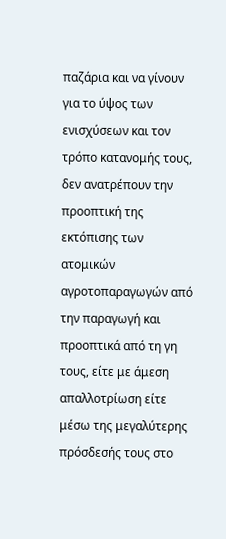παζάρια και να γίνουν για το ύψος των ενισχύσεων και τον τρόπο κατανομής τους, δεν ανατρέπουν την προοπτική της εκτόπισης των ατομικών αγροτοπαραγωγών από την παραγωγή και προοπτικά από τη γη τους, είτε με άμεση απαλλοτρίωση είτε μέσω της μεγαλύτερης πρόσδεσής τους στο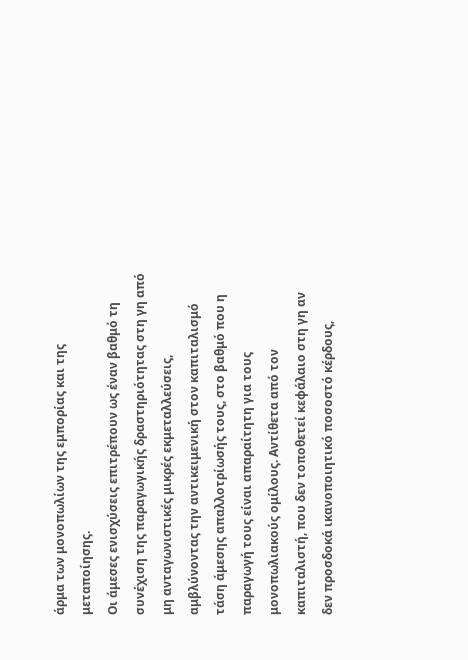άρμα των μονοπωλίων της εμπορίας και της μεταποίησης.
Οι άμεσες ενισχύσεις επιτρέπουν ως έναν βαθμό τη συνέχιση της παραγωγικής δραστηριότητας στη γη από μη ανταγωνιστικές μικρές εκμεταλλεύσεις, αμβλύνοντας την αντικειμενική στον καπιταλισμό τάση άμεσης απαλλοτρίωσής τους, στο βαθμό που η παραγωγή τους είναι απαραίτητη για τους μονοπωλιακούς ομίλους. Αντίθετα από τον καπιταλιστή, που δεν τοποθετεί κεφάλαιο στη γη αν δεν προσδοκά ικανοποιητικό ποσοστό κέρδους,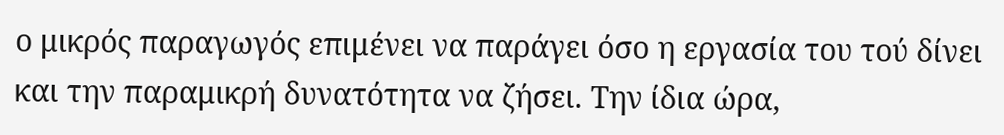ο μικρός παραγωγός επιμένει να παράγει όσο η εργασία του τού δίνει και την παραμικρή δυνατότητα να ζήσει. Την ίδια ώρα,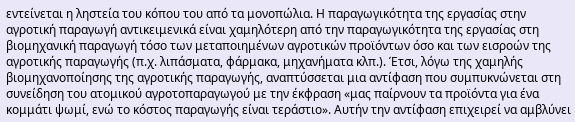εντείνεται η ληστεία του κόπου του από τα μονοπώλια. Η παραγωγικότητα της εργασίας στην αγροτική παραγωγή αντικειμενικά είναι χαμηλότερη από την παραγωγικότητα της εργασίας στη βιομηχανική παραγωγή τόσο των μεταποιημένων αγροτικών προϊόντων όσο και των εισροών της αγροτικής παραγωγής (π.χ. λιπάσματα, φάρμακα, μηχανήματα κλπ.). Έτσι, λόγω της χαμηλής βιομηχανοποίησης της αγροτικής παραγωγής, αναπτύσσεται μια αντίφαση που συμπυκνώνεται στη συνείδηση του ατομικού αγροτοπαραγωγού με την έκφραση «μας παίρνουν τα προϊόντα για ένα κομμάτι ψωμί, ενώ το κόστος παραγωγής είναι τεράστιο». Αυτήν την αντίφαση επιχειρεί να αμβλύνει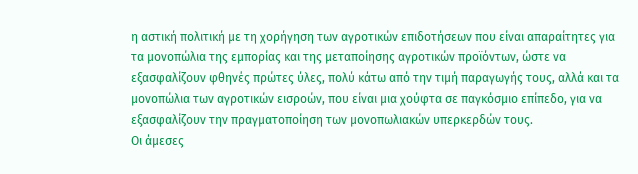η αστική πολιτική με τη χορήγηση των αγροτικών επιδοτήσεων που είναι απαραίτητες για τα μονοπώλια της εμπορίας και της μεταποίησης αγροτικών προϊόντων, ώστε να εξασφαλίζουν φθηνές πρώτες ύλες, πολύ κάτω από την τιμή παραγωγής τους, αλλά και τα μονοπώλια των αγροτικών εισροών, που είναι μια χούφτα σε παγκόσμιο επίπεδο, για να εξασφαλίζουν την πραγματοποίηση των μονοπωλιακών υπερκερδών τους.
Οι άμεσες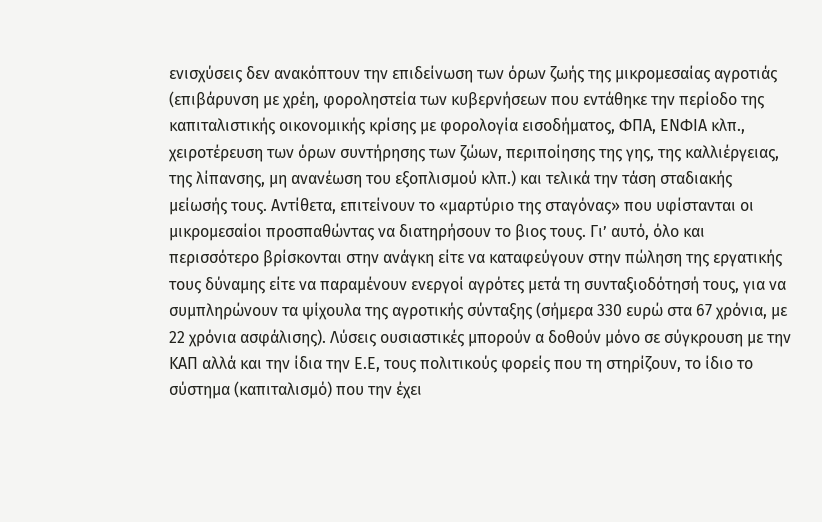ενισχύσεις δεν ανακόπτουν την επιδείνωση των όρων ζωής της μικρομεσαίας αγροτιάς (επιβάρυνση με χρέη, φοροληστεία των κυβερνήσεων που εντάθηκε την περίοδο της καπιταλιστικής οικονομικής κρίσης με φορολογία εισοδήματος, ΦΠΑ, ΕΝΦΙΑ κλπ., χειροτέρευση των όρων συντήρησης των ζώων, περιποίησης της γης, της καλλιέργειας, της λίπανσης, μη ανανέωση του εξοπλισμού κλπ.) και τελικά την τάση σταδιακής μείωσής τους. Αντίθετα, επιτείνουν το «μαρτύριο της σταγόνας» που υφίστανται οι μικρομεσαίοι προσπαθώντας να διατηρήσουν το βιος τους. Γι’ αυτό, όλο και περισσότερο βρίσκονται στην ανάγκη είτε να καταφεύγουν στην πώληση της εργατικής τους δύναμης είτε να παραμένουν ενεργοί αγρότες μετά τη συνταξιοδότησή τους, για να συμπληρώνουν τα ψίχουλα της αγροτικής σύνταξης (σήμερα 330 ευρώ στα 67 χρόνια, με 22 χρόνια ασφάλισης). Λύσεις ουσιαστικές μπορούν α δοθούν μόνο σε σύγκρουση με την ΚΑΠ αλλά και την ίδια την Ε.Ε, τους πολιτικούς φορείς που τη στηρίζουν, το ίδιο το σύστημα (καπιταλισμό) που την έχει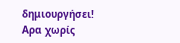δημιουργήσει!
Αρα χωρίς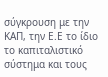σύγκρουση με την ΚΑΠ, την Ε.Ε το ίδιο το καπιταλιστικό σύστημα και τους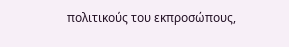πολιτικούς του εκπροσώπους,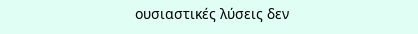ουσιαστικές λύσεις δεν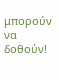μπορούν να δοθούν!